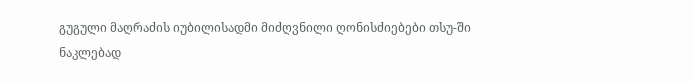გუგული მაღრაძის იუბილისადმი მიძღვნილი ღონისძიებები თსუ-ში
ნაკლებად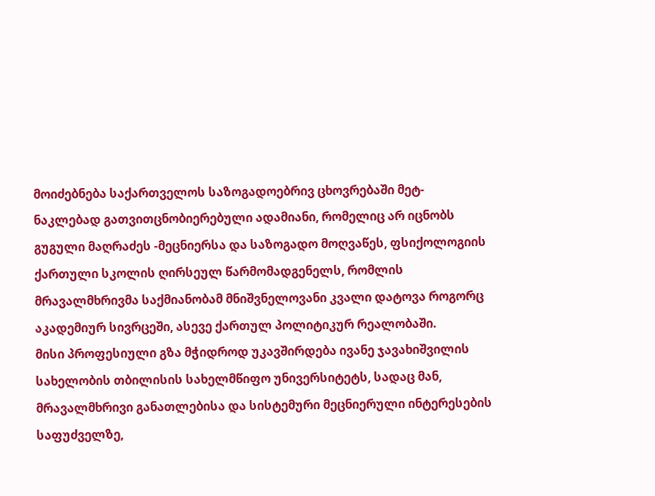მოიძებნება საქართველოს საზოგადოებრივ ცხოვრებაში მეტ-ნაკლებად გათვითცნობიერებული ადამიანი, რომელიც არ იცნობს გუგული მაღრაძეს -მეცნიერსა და საზოგადო მოღვაწეს, ფსიქოლოგიის ქართული სკოლის ღირსეულ წარმომადგენელს, რომლის მრავალმხრივმა საქმიანობამ მნიშვნელოვანი კვალი დატოვა როგორც აკადემიურ სივრცეში, ასევე ქართულ პოლიტიკურ რეალობაში.
მისი პროფესიული გზა მჭიდროდ უკავშირდება ივანე ჯავახიშვილის სახელობის თბილისის სახელმწიფო უნივერსიტეტს, სადაც მან, მრავალმხრივი განათლებისა და სისტემური მეცნიერული ინტერესების საფუძველზე,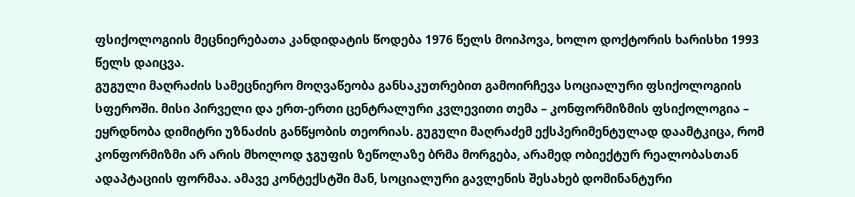ფსიქოლოგიის მეცნიერებათა კანდიდატის წოდება 1976 წელს მოიპოვა, ხოლო დოქტორის ხარისხი 1993 წელს დაიცვა.
გუგული მაღრაძის სამეცნიერო მოღვაწეობა განსაკუთრებით გამოირჩევა სოციალური ფსიქოლოგიის სფეროში. მისი პირველი და ერთ-ერთი ცენტრალური კვლევითი თემა – კონფორმიზმის ფსიქოლოგია – ეყრდნობა დიმიტრი უზნაძის განწყობის თეორიას. გუგული მაღრაძემ ექსპერიმენტულად დაამტკიცა, რომ კონფორმიზმი არ არის მხოლოდ ჯგუფის ზეწოლაზე ბრმა მორგება, არამედ ობიექტურ რეალობასთან ადაპტაციის ფორმაა. ამავე კონტექსტში მან, სოციალური გავლენის შესახებ დომინანტური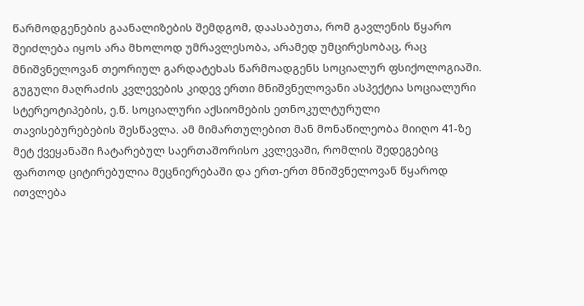წარმოდგენების გაანალიზების შემდგომ, დაასაბუთა, რომ გავლენის წყარო შეიძლება იყოს არა მხოლოდ უმრავლესობა, არამედ უმცირესობაც, რაც მნიშვნელოვან თეორიულ გარდატეხას წარმოადგენს სოციალურ ფსიქოლოგიაში.
გუგული მაღრაძის კვლევების კიდევ ერთი მნიშვნელოვანი ასპექტია სოციალური სტერეოტიპების, ე.წ. სოციალური აქსიომების ეთნოკულტურული თავისებურებების შესწავლა. ამ მიმართულებით მან მონაწილეობა მიიღო 41-ზე მეტ ქვეყანაში ჩატარებულ საერთაშორისო კვლევაში, რომლის შედეგებიც ფართოდ ციტირებულია მეცნიერებაში და ერთ-ერთ მნიშვნელოვან წყაროდ ითვლება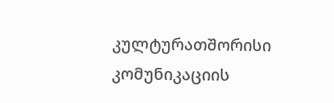კულტურათშორისი კომუნიკაციის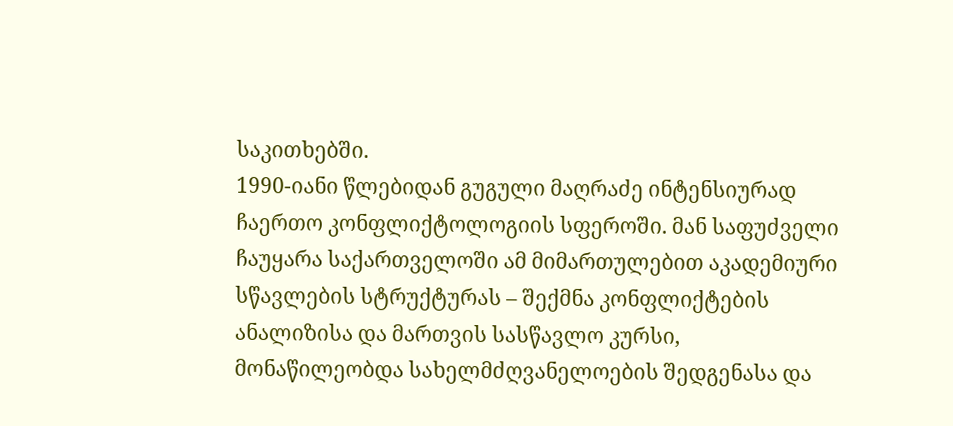საკითხებში.
1990-იანი წლებიდან გუგული მაღრაძე ინტენსიურად ჩაერთო კონფლიქტოლოგიის სფეროში. მან საფუძველი ჩაუყარა საქართველოში ამ მიმართულებით აკადემიური სწავლების სტრუქტურას – შექმნა კონფლიქტების ანალიზისა და მართვის სასწავლო კურსი, მონაწილეობდა სახელმძღვანელოების შედგენასა და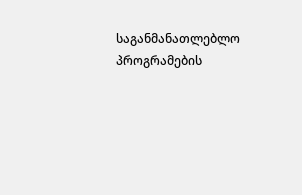საგანმანათლებლო პროგრამების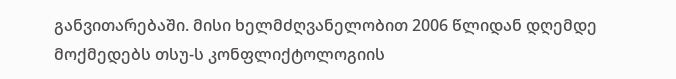განვითარებაში. მისი ხელმძღვანელობით 2006 წლიდან დღემდე მოქმედებს თსუ-ს კონფლიქტოლოგიის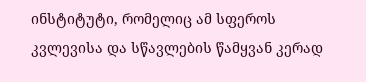ინსტიტუტი, რომელიც ამ სფეროს კვლევისა და სწავლების წამყვან კერად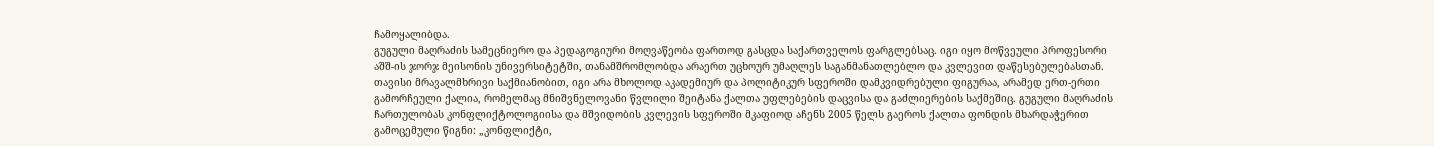ჩამოყალიბდა.
გუგული მაღრაძის სამეცნიერო და პედაგოგიური მოღვაწეობა ფართოდ გასცდა საქართველოს ფარგლებსაც. იგი იყო მოწვეული პროფესორი აშშ-ის ჯორჯ მეისონის უნივერსიტეტში, თანამშრომლობდა არაერთ უცხოურ უმაღლეს საგანმანათლებლო და კვლევით დაწესებულებასთან.
თავისი მრავალმხრივი საქმიანობით, იგი არა მხოლოდ აკადემიურ და პოლიტიკურ სფეროში დამკვიდრებული ფიგურაა, არამედ ერთ-ერთი გამორჩეული ქალია, რომელმაც მნიშვნელოვანი წვლილი შეიტანა ქალთა უფლებების დაცვისა და გაძლიერების საქმეშიც. გუგული მაღრაძის ჩართულობას კონფლიქტოლოგიისა და მშვიდობის კვლევის სფეროში მკაფიოდ აჩენს 2005 წელს გაეროს ქალთა ფონდის მხარდაჭერით გამოცემული წიგნი: „კონფლიქტი,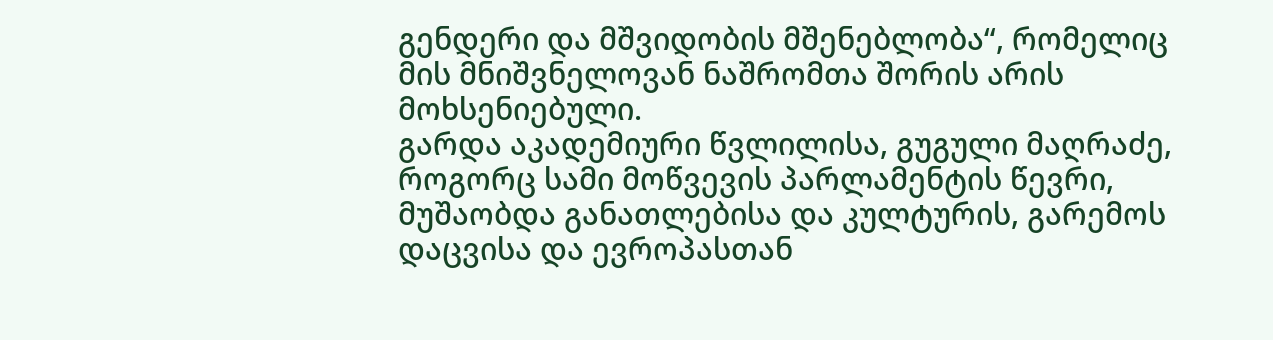გენდერი და მშვიდობის მშენებლობა“, რომელიც მის მნიშვნელოვან ნაშრომთა შორის არის მოხსენიებული.
გარდა აკადემიური წვლილისა, გუგული მაღრაძე, როგორც სამი მოწვევის პარლამენტის წევრი, მუშაობდა განათლებისა და კულტურის, გარემოს დაცვისა და ევროპასთან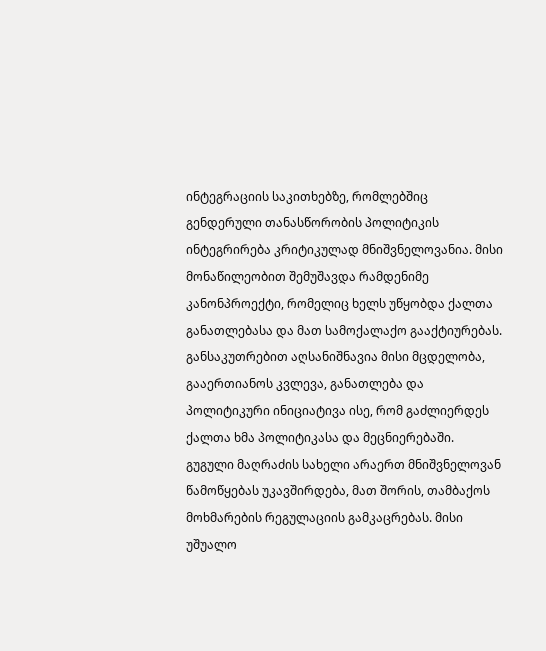ინტეგრაციის საკითხებზე, რომლებშიც გენდერული თანასწორობის პოლიტიკის ინტეგრირება კრიტიკულად მნიშვნელოვანია. მისი მონაწილეობით შემუშავდა რამდენიმე კანონპროექტი, რომელიც ხელს უწყობდა ქალთა განათლებასა და მათ სამოქალაქო გააქტიურებას. განსაკუთრებით აღსანიშნავია მისი მცდელობა, გააერთიანოს კვლევა, განათლება და პოლიტიკური ინიციატივა ისე, რომ გაძლიერდეს ქალთა ხმა პოლიტიკასა და მეცნიერებაში.
გუგული მაღრაძის სახელი არაერთ მნიშვნელოვან წამოწყებას უკავშირდება, მათ შორის, თამბაქოს მოხმარების რეგულაციის გამკაცრებას. მისი უშუალო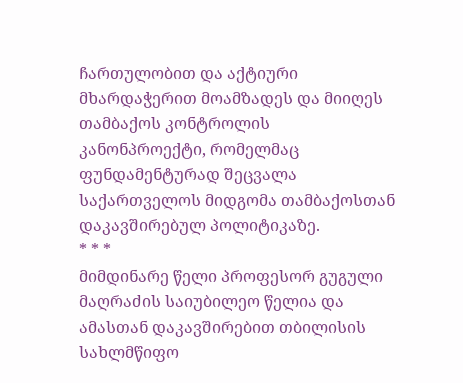ჩართულობით და აქტიური მხარდაჭერით მოამზადეს და მიიღეს თამბაქოს კონტროლის კანონპროექტი, რომელმაც ფუნდამენტურად შეცვალა საქართველოს მიდგომა თამბაქოსთან დაკავშირებულ პოლიტიკაზე.
* * *
მიმდინარე წელი პროფესორ გუგული მაღრაძის საიუბილეო წელია და ამასთან დაკავშირებით თბილისის სახლმწიფო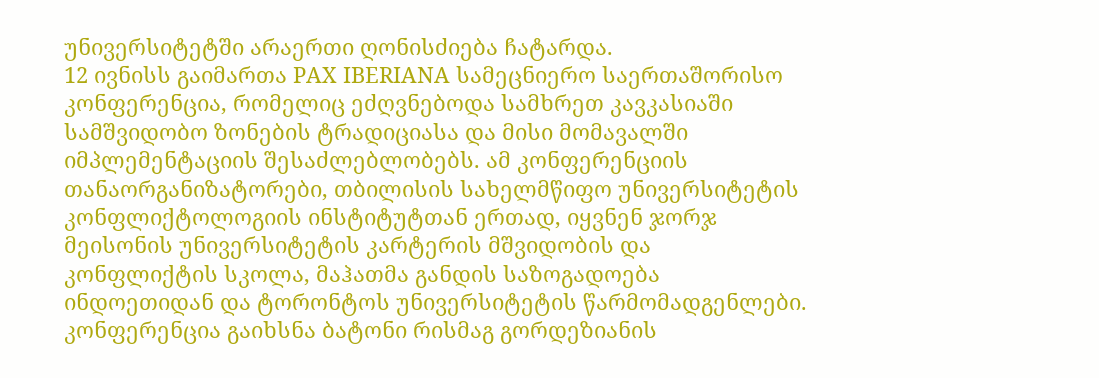უნივერსიტეტში არაერთი ღონისძიება ჩატარდა.
12 ივნისს გაიმართა PAX IBERIANA სამეცნიერო საერთაშორისო კონფერენცია, რომელიც ეძღვნებოდა სამხრეთ კავკასიაში სამშვიდობო ზონების ტრადიციასა და მისი მომავალში იმპლემენტაციის შესაძლებლობებს. ამ კონფერენციის თანაორგანიზატორები, თბილისის სახელმწიფო უნივერსიტეტის კონფლიქტოლოგიის ინსტიტუტთან ერთად, იყვნენ ჯორჯ მეისონის უნივერსიტეტის კარტერის მშვიდობის და კონფლიქტის სკოლა, მაჰათმა განდის საზოგადოება ინდოეთიდან და ტორონტოს უნივერსიტეტის წარმომადგენლები. კონფერენცია გაიხსნა ბატონი რისმაგ გორდეზიანის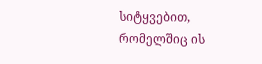სიტყვებით, რომელშიც ის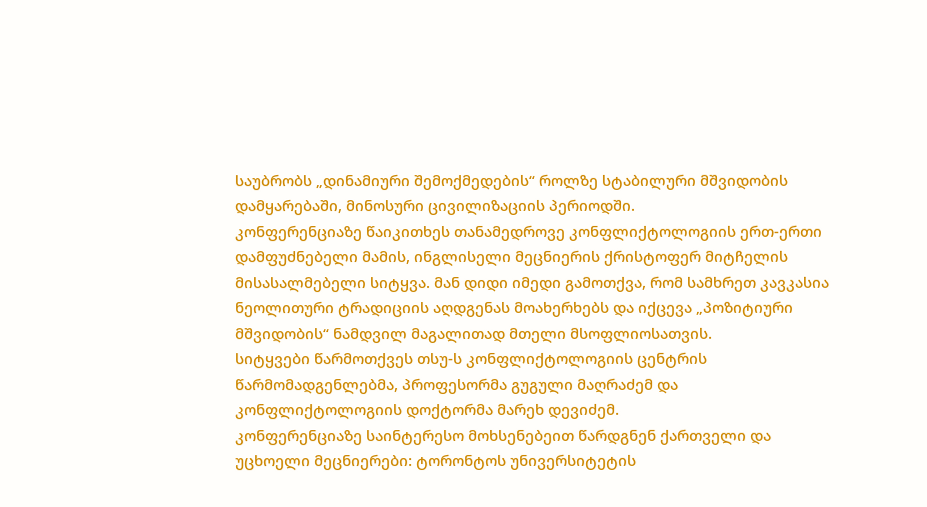საუბრობს „დინამიური შემოქმედების“ როლზე სტაბილური მშვიდობის დამყარებაში, მინოსური ცივილიზაციის პერიოდში.
კონფერენციაზე წაიკითხეს თანამედროვე კონფლიქტოლოგიის ერთ-ერთი დამფუძნებელი მამის, ინგლისელი მეცნიერის ქრისტოფერ მიტჩელის მისასალმებელი სიტყვა. მან დიდი იმედი გამოთქვა, რომ სამხრეთ კავკასია ნეოლითური ტრადიციის აღდგენას მოახერხებს და იქცევა „პოზიტიური მშვიდობის“ ნამდვილ მაგალითად მთელი მსოფლიოსათვის.
სიტყვები წარმოთქვეს თსუ-ს კონფლიქტოლოგიის ცენტრის წარმომადგენლებმა, პროფესორმა გუგული მაღრაძემ და კონფლიქტოლოგიის დოქტორმა მარეხ დევიძემ.
კონფერენციაზე საინტერესო მოხსენებეით წარდგნენ ქართველი და უცხოელი მეცნიერები: ტორონტოს უნივერსიტეტის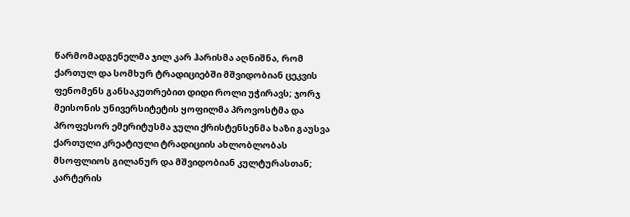წარმომადგენელმა ჯილ კარ ჰარისმა აღნიშნა, რომ ქართულ და სომხურ ტრადიციებში მშვიდობიან ცეკვის ფენომენს განსაკუთრებით დიდი როლი უჭირავს; ჯორჯ მეისონის უნივერსიტეტის ყოფილმა პროვოსტმა და პროფესორ ემერიტუსმა ჯული ქრისტენსენმა ხაზი გაუსვა ქართული კრეატიული ტრადიციის ახლობლობას მსოფლიოს გილანურ და მშვიდობიან კულტურასთან; კარტერის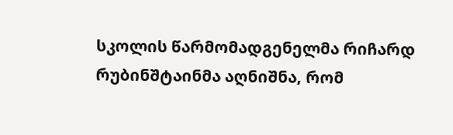სკოლის წარმომადგენელმა რიჩარდ რუბინშტაინმა აღნიშნა, რომ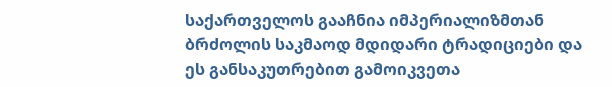საქართველოს გააჩნია იმპერიალიზმთან ბრძოლის საკმაოდ მდიდარი ტრადიციები და ეს განსაკუთრებით გამოიკვეთა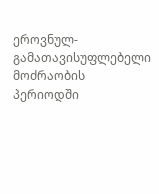ეროვნულ-გამათავისუფლებელი მოძრაობის პერიოდში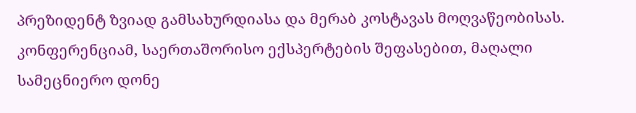პრეზიდენტ ზვიად გამსახურდიასა და მერაბ კოსტავას მოღვაწეობისას.
კონფერენციამ, საერთაშორისო ექსპერტების შეფასებით, მაღალი სამეცნიერო დონე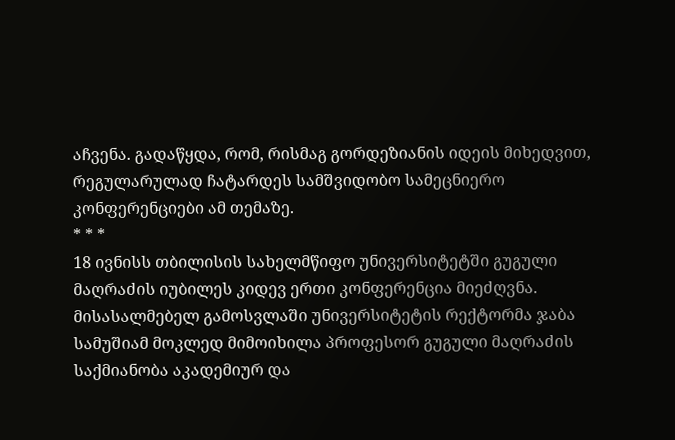აჩვენა. გადაწყდა, რომ, რისმაგ გორდეზიანის იდეის მიხედვით, რეგულარულად ჩატარდეს სამშვიდობო სამეცნიერო კონფერენციები ამ თემაზე.
* * *
18 ივნისს თბილისის სახელმწიფო უნივერსიტეტში გუგული მაღრაძის იუბილეს კიდევ ერთი კონფერენცია მიეძღვნა. მისასალმებელ გამოსვლაში უნივერსიტეტის რექტორმა ჯაბა სამუშიამ მოკლედ მიმოიხილა პროფესორ გუგული მაღრაძის საქმიანობა აკადემიურ და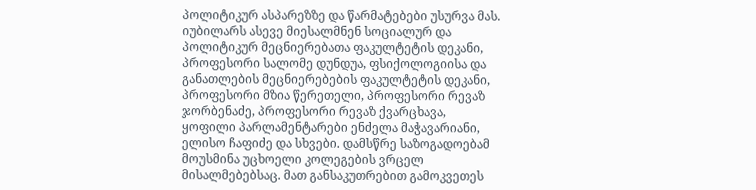პოლიტიკურ ასპარეზზე და წარმატებები უსურვა მას. იუბილარს ასევე მიესალმნენ სოციალურ და პოლიტიკურ მეცნიერებათა ფაკულტეტის დეკანი, პროფესორი სალომე დუნდუა, ფსიქოლოგიისა და განათლების მეცნიერებების ფაკულტეტის დეკანი, პროფესორი მზია წერეთელი, პროფესორი რევაზ ჯორბენაძე, პროფესორი რევაზ ქვარცხავა, ყოფილი პარლამენტარები ენძელა მაჭავარიანი, ელისო ჩაფიძე და სხვები. დამსწრე საზოგადოებამ მოუსმინა უცხოელი კოლეგების ვრცელ მისალმებებსაც. მათ განსაკუთრებით გამოკვეთეს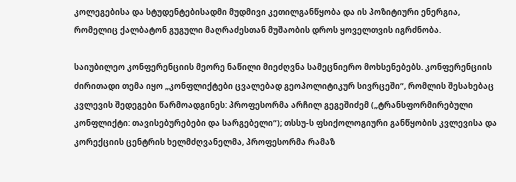კოლეგებისა და სტუდენტებისადმი მუდმივი კეთილგანწყობა და ის პოზიტიური ენერგია, რომელიც ქალბატონ გუგული მაღრაძესთან მუშაობის დროს ყოველთვის იგრძნობა.

საიუბილეო კონფერენციის მეორე ნაწილი მიეძღვნა სამეცნიერო მოხსენებებს. კონფერენციის ძირითადი თემა იყო „კონფლიქტები ცვალებად გეოპოლიტიკურ სივრცეში“, რომლის შესახებაც კვლევის შედეგები წარმოადგინეს: პროფესორმა არჩილ გეგეშიძემ („ტრანსფორმირებული კონფლიქტი: თავისებურებები და სარგებელი“); თსსუ-ს ფსიქოლოგიური განწყობის კვლევისა და კორექციის ცენტრის ხელმძღვანელმა, პროფესორმა რამაზ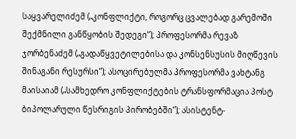საყვარელიძემ („კონფლიქტი, როგორც ცვალებად გარემოში შექმნილი განწყობის შედეგი“); პროფესორმა რევაზ ჯორბენაძემ („გადაწყვეტილებისა და კონსენსუსის მიღწევის შინაგანი რესურსი“); ასოცირებულმა პროფესორმა ვახტანგ მაისაიამ („სამხედრო კონფლიქტების ტრანსფორმაცია პოსტ ბიპოლარული წესრიგის პირობებში“); ასისტენტ-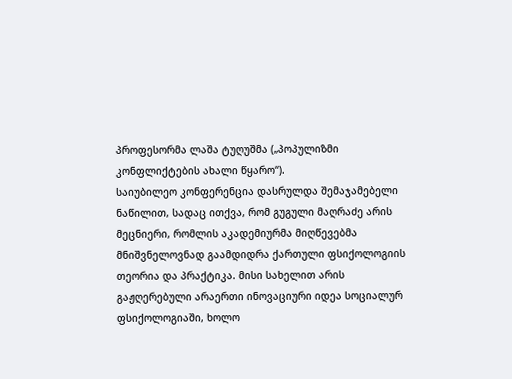პროფესორმა ლაშა ტუღუშმა („პოპულიზმი კონფლიქტების ახალი წყარო“).
საიუბილეო კონფერენცია დასრულდა შემაჯამებელი ნაწილით, სადაც ითქვა, რომ გუგული მაღრაძე არის მეცნიერი, რომლის აკადემიურმა მიღწევებმა მნიშვნელოვნად გაამდიდრა ქართული ფსიქოლოგიის თეორია და პრაქტიკა. მისი სახელით არის გაჟღერებული არაერთი ინოვაციური იდეა სოციალურ ფსიქოლოგიაში, ხოლო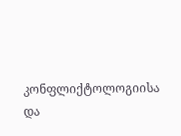კონფლიქტოლოგიისა და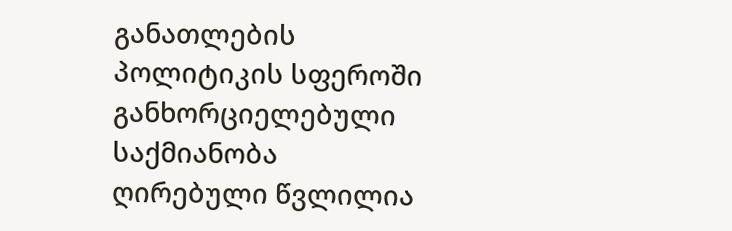განათლების პოლიტიკის სფეროში განხორციელებული საქმიანობა ღირებული წვლილია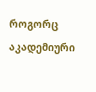როგორც აკადემიური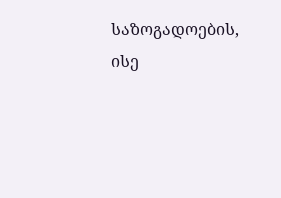საზოგადოების, ისე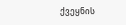ქვეყნის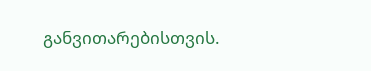განვითარებისთვის.